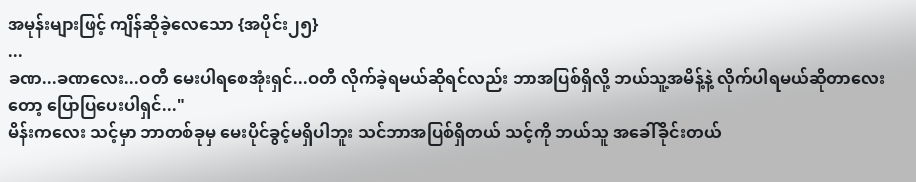အမုန်းများဖြင့် ကျိန်ဆိုခဲ့လေသော {အပိုင်း၂၅}
...
ခဏ...ခဏလေး...ဝတီ မေးပါရစေအုံးရှင်...ဝတီ လိုက်ခဲ့ရမယ်ဆိုရင်လည်း ဘာအပြစ်ရှိလို့ ဘယ်သူ့အမိန့်နဲ့ လိုက်ပါရမယ်ဆိုတာလေးတော့ ပြောပြပေးပါရှင်..."
မိန်းကလေး သင့်မှာ ဘာတစ်ခုမှ မေးပိုင်ခွင့်မရှိပါဘူး သင်ဘာအပြစ်ရှိတယ် သင့်ကို ဘယ်သူ အခေါ်ခိုင်းတယ်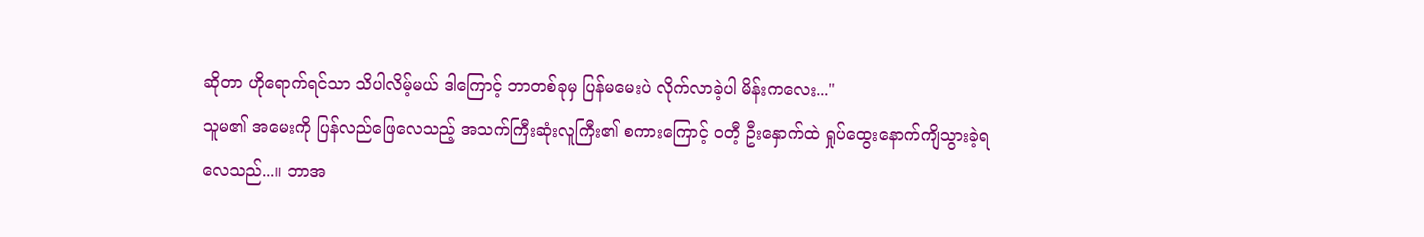ဆိုတာ ဟိုရောက်ရင်သာ သိပါလိမ့်မယ် ဒါကြောင့် ဘာတစ်ခုမှ ပြန်မမေးပဲ လိုက်လာခဲ့ပါ မိန်းကလေး..."
သူမ၏ အမေးကို ပြန်လည်ဖြေလေသည့် အသက်ကြီးဆုံးလူကြီး၏ စကားကြောင့် ဝတီ့ ဦးနှောက်ထဲ ရှုပ်ထွေးနောက်ကျိသွားခဲ့ရလေသည်...။ ဘာအ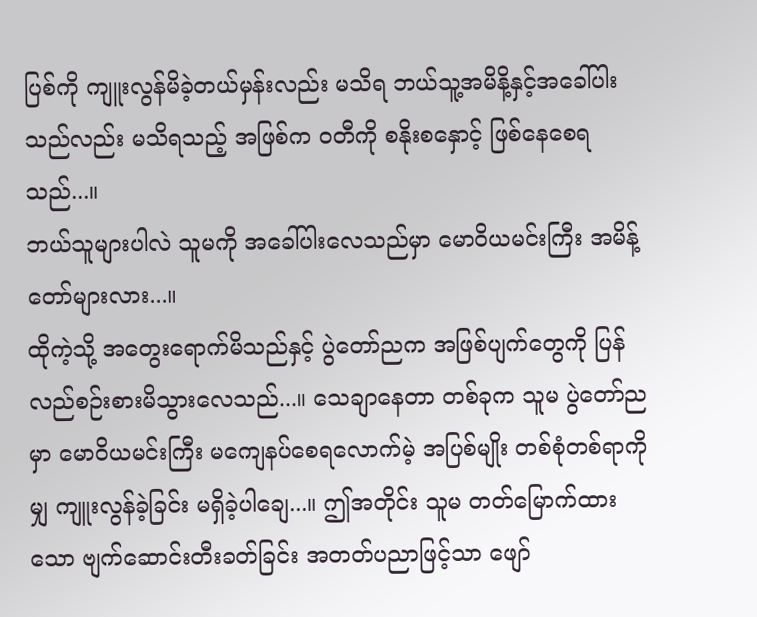ပြစ်ကို ကျူးလွန်မိခဲ့တယ်မှန်းလည်း မသိရ ဘယ်သူ့အမိနိ့နှင့်အခေါ်ပါးသည်လည်း မသိရသည့် အဖြစ်က ဝတီကို စနိုးစနှောင့် ဖြစ်နေစေရသည်...။
ဘယ်သူများပါလဲ သူမကို အခေါ်ပါးလေသည်မှာ မောဝိယမင်းကြီး အမိန့်တော်များလား...။
ထိုကဲ့သို့ အတွေးရောက်မိသည်နှင့် ပွဲတော်ညက အဖြစ်ပျက်တွေကို ပြန်လည်စဉ်းစားမိသွားလေသည်...။ သေချာနေတာ တစ်ခုက သူမ ပွဲတော်ညမှာ မောဝိယမင်းကြီး မကျေနပ်စေရလောက်မဲ့ အပြစ်မျိုး တစ်စုံတစ်ရာကိုမျှ ကျူးလွန်ခဲ့ခြင်း မရှိခဲ့ပါချေ...။ ဤအတိုင်း သူမ တတ်မြောက်ထားသော ဗျက်ဆောင်းတီးခတ်ခြင်း အတတ်ပညာဖြင့်သာ ဖျော်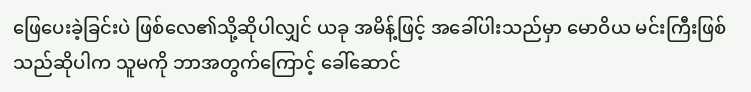ဖြေပေးခဲ့ခြင်းပဲ ဖြစ်လေ၏သို့ဆိုပါလျှင် ယခု အမိန့်ဖြင့် အခေါ်ပါးသည်မှာ မောဝိယ မင်းကြီးဖြစ်သည်ဆိုပါက သူမကို ဘာအတွက်ကြောင့် ခေါ်ဆောင်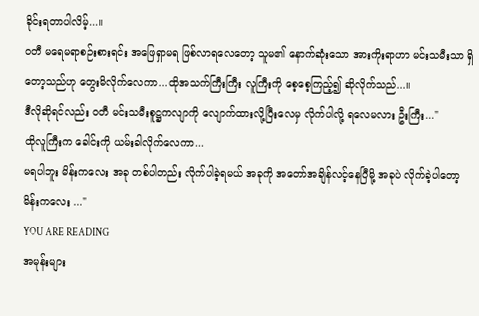ခိုင်းရတာပါလိမ့်...။
ဝတီ မရေမရာစဉ်းစားရင်း အဖြေရှာမရ ဖြစ်လာရလေတော့ သူမ၏ နောက်ဆုံးသော အားကိုးရာဟာ မင်းသမီးသာ ရှိတော့သည်ဟု တွေးမိလိုက်လေကာ...ထိုအသက်ကြီးကြီး လူကြီးကို စေ့စေ့ကြည့်၍ ဆိုလိုက်သည်...။
ဒီလိုဆိုရင်လည်း ဝတီ မင်းသမီးစူဋ္ဌကလျာကို လျောက်ထားလို့ပြီးလေမှ လိုက်ပါလို့ ရလေမလား ဦးကြီး..."
ထိုလူကြီးက ခေါင်းကို ယမ်းခါလိုက်လေကာ...
မရပါဘူး မိန်းကလေး အခု တစ်ပါတည်း လိုက်ပါခဲ့ရမယ် အခုကို အတော်အချိန်လင့်နေပြီမို့ အခုပဲ လိုက်ခဲ့ပါတော့ မိန်းကလေး ..."
YOU ARE READING
အမုန်းများ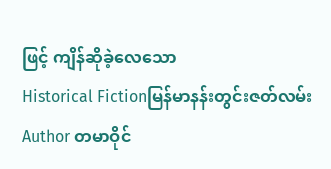ဖြင့် ကျိန်ဆိုခဲ့လေသော
Historical Fictionမြန်မာနန်းတွင်းဇတ်လမ်း Author တမာဝိုင်